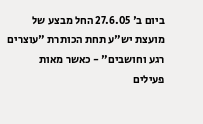ביום ב' 27.6.05 החל מבצע של מועצת יש"ע תחת הכותרת "עוצרים רגע וחושבים" - כאשר מאות פעילים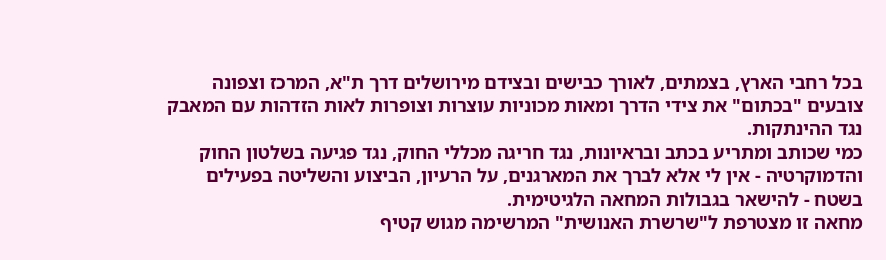בכל רחבי הארץ, בצמתים, לאורך כבישים ובצידם מירושלים דרך ת"א, המרכז וצפונה צובעים "בכתום" את צידי הדרך ומאות מכוניות עוצרות וצופרות לאות הזדהות עם המאבק נגד ההינתקות.
כמי שכותב ומתריע בכתב ובראיונות, נגד חריגה מכללי החוק, נגד פגיעה בשלטון החוק והדמוקרטיה - אין לי אלא לברך את המארגנים, על הרעיון, הביצוע והשליטה בפעילים בשטח - להישאר בגבולות המחאה הלגיטימית.
מחאה זו מצטרפת ל"שרשרת האנושית" המרשימה מגוש קטיף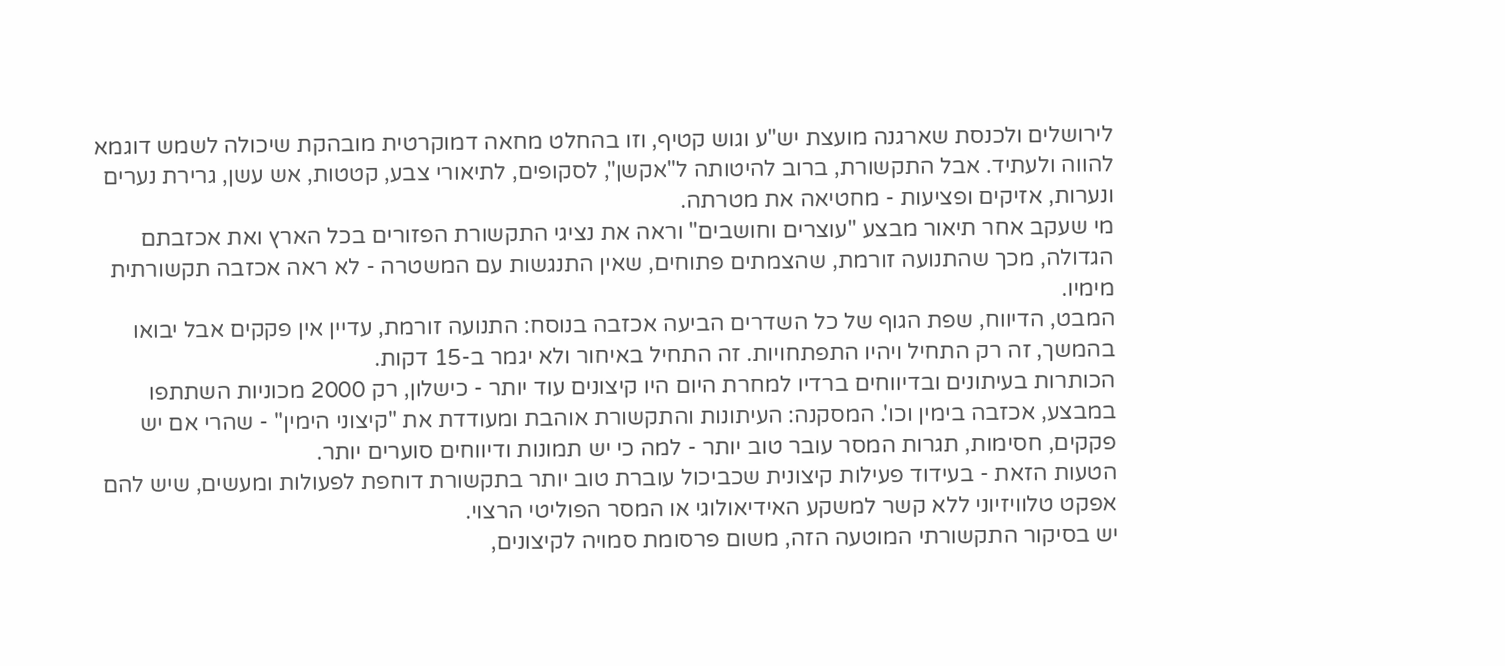לירושלים ולכנסת שארגנה מועצת יש"ע וגוש קטיף, וזו בהחלט מחאה דמוקרטית מובהקת שיכולה לשמש דוגמא להווה ולעתיד. אבל התקשורת, ברוב להיטותה ל"אקשן", לסקופים, לתיאורי צבע, קטטות, אש עשן, גרירת נערים ונערות, אזיקים ופציעות - מחטיאה את מטרתה.
מי שעקב אחר תיאור מבצע "עוצרים וחושבים" וראה את נציגי התקשורת הפזורים בכל הארץ ואת אכזבתם הגדולה, מכך שהתנועה זורמת, שהצמתים פתוחים, שאין התנגשות עם המשטרה - לא ראה אכזבה תקשורתית מימיו.
המבט, הדיווח, שפת הגוף של כל השדרים הביעה אכזבה בנוסח: התנועה זורמת, עדיין אין פקקים אבל יבואו בהמשך, זה רק התחיל ויהיו התפתחויות. זה התחיל באיחור ולא יגמר ב-15 דקות.
הכותרות בעיתונים ובדיווחים ברדיו למחרת היום היו קיצונים עוד יותר - כישלון, רק 2000 מכוניות השתתפו במבצע, אכזבה בימין וכו'. המסקנה: העיתונות והתקשורת אוהבת ומעודדת את "קיצוני הימין" - שהרי אם יש פקקים, חסימות, תגרות המסר עובר טוב יותר - למה כי יש תמונות ודיווחים סוערים יותר.
הטעות הזאת - בעידוד פעילות קיצונית שכביכול עוברת טוב יותר בתקשורת דוחפת לפעולות ומעשים, שיש להם אפקט טלוויזיוני ללא קשר למשקע האידיאולוגי או המסר הפוליטי הרצוי.
יש בסיקור התקשורתי המוטעה הזה, משום פרסומת סמויה לקיצונים,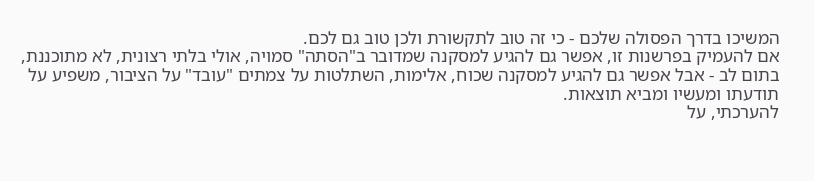המשיכו בדרך הפסולה שלכם - כי זה טוב לתקשורת ולכן טוב גם לכם.
אם להעמיק בפרשנות זו, אפשר גם להגיע למסקנה שמדובר ב"הסתה" סמויה, אולי בלתי רצונית, לא מתוכננת, בתום לב - אבל אפשר גם להגיע למסקנה שכוח, אלימות, השתלטות על צמתים "עובד" על הציבור, משפיע על תודעתו ומעשיו ומביא תוצאות.
להערכתי, על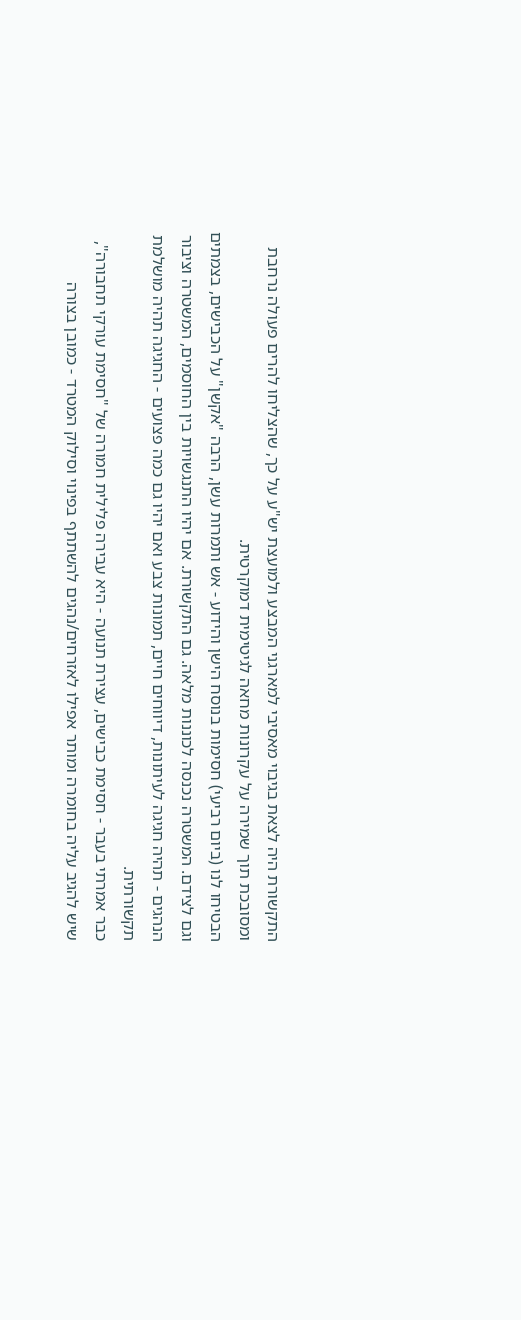התקשורת היה לצאת בגיבוי מאסיבי למארגני המבצע ולמועצת יש"ע על כך, שהצליחו להרים פעולה נרחבת ומסובכת תוך שמירה על עקרונות מחאה לגיטימית דמוקרטית.
הבטיחו לנו (ביום רביעי) חסימות בנוסח הישן והידוע - אש ותמרות עשן, הרבה "אקשן" על הכבישים, בצמתים וגם לצידם. המשטרה נכנסה לכוננות מלאה. גם התקשורת. אם יהיו התנגשויות בין החוסמים, המשטרה וציבור הנהגים - תהיה חגיגה לעיתונות, דיווחים חיים, תמונות צבע ואם יהיו גם כמה פצועים - החגיגה תהיה מושלמת תקשורתית.
כבר אמרתי בעבר - חסימת כבישים, עצירת תנועה - היא עבירה פלילית חמורה של "חסימת עורקי תחבורה", שיש להגיב עליה בחומרה ומותר אפילו לאזרחים/נהגים להשתתף בפינוי וסילוק המטרד - כמובן בצורה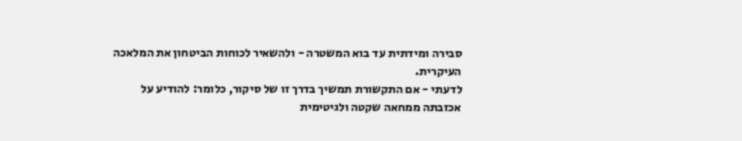סבירה ומידתית עד בוא המשטרה - ולהשאיר לכוחות הביטחון את המלאכה העיקרית.
לדעתי - אם התקשורת תמשיך בדרך זו של סיקור, כלומר: להודיע על אכזבתה ממחאה שקטה ולגיטימית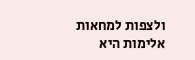ולצפות למחאות אלימות היא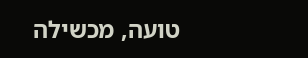טועה, מכשילה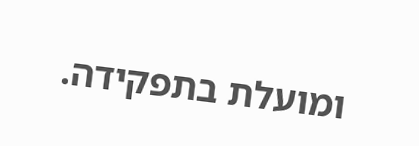ומועלת בתפקידה.